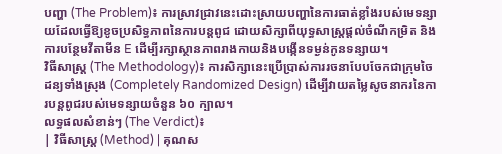បញ្ហា (The Problem)៖ ការស្រាវជ្រាវនេះដោះស្រាយបញ្ហានៃការធាត់ខ្លាំងរបស់មេទន្សាយដែលធ្វើឱ្យខូចប្រសិទ្ធភាពនៃការបន្តពូជ ដោយសិក្សាពីយុទ្ធសាស្ត្រផ្តល់ចំណីកម្រិត និងការបន្ថែមវីតាមីន E ដើម្បីរក្សាស្ថានភាពរាងកាយនិងបង្កើនទម្ងន់កូនទន្សាយ។
វិធីសាស្ត្រ (The Methodology)៖ ការសិក្សានេះប្រើប្រាស់ការរចនាបែបចែកជាក្រុមចៃដន្យទាំងស្រុង (Completely Randomized Design) ដើម្បីវាយតម្លៃសូចនាករនៃការបន្តពូជរបស់មេទន្សាយចំនួន ៦០ ក្បាល។
លទ្ធផលសំខាន់ៗ (The Verdict)៖
| វិធីសាស្ត្រ (Method) | គុណស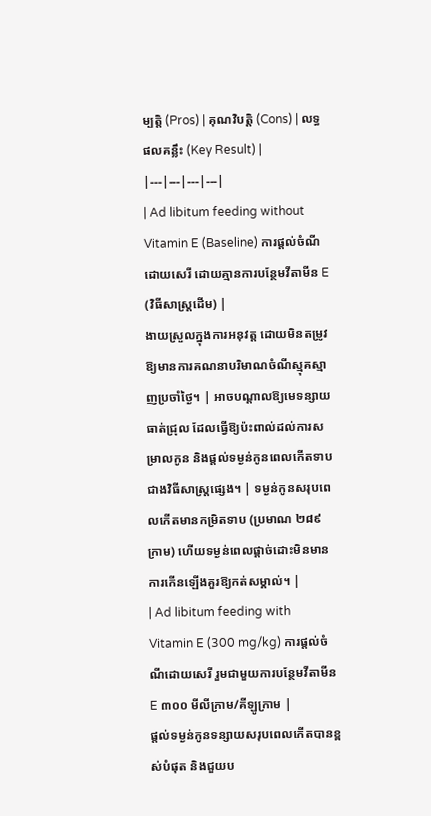ម្បត្តិ (Pros) | គុណវិបត្តិ (Cons) | លទ្ធផលគន្លឹះ (Key Result) |
|---|---|---|---|
| Ad libitum feeding without Vitamin E (Baseline) ការផ្តល់ចំណីដោយសេរី ដោយគ្មានការបន្ថែមវីតាមីន E (វិធីសាស្ត្រដើម) |
ងាយស្រួលក្នុងការអនុវត្ត ដោយមិនតម្រូវឱ្យមានការគណនាបរិមាណចំណីស្មុគស្មាញប្រចាំថ្ងៃ។ | អាចបណ្តាលឱ្យមេទន្សាយធាត់ជ្រុល ដែលធ្វើឱ្យប៉ះពាល់ដល់ការសម្រាលកូន និងផ្តល់ទម្ងន់កូនពេលកើតទាបជាងវិធីសាស្ត្រផ្សេង។ | ទម្ងន់កូនសរុបពេលកើតមានកម្រិតទាប (ប្រមាណ ២៨៩ ក្រាម) ហើយទម្ងន់ពេលផ្តាច់ដោះមិនមានការកើនឡើងគួរឱ្យកត់សម្គាល់។ |
| Ad libitum feeding with Vitamin E (300 mg/kg) ការផ្តល់ចំណីដោយសេរី រួមជាមួយការបន្ថែមវីតាមីន E ៣០០ មីលីក្រាម/គីឡូក្រាម |
ផ្តល់ទម្ងន់កូនទន្សាយសរុបពេលកើតបានខ្ពស់បំផុត និងជួយប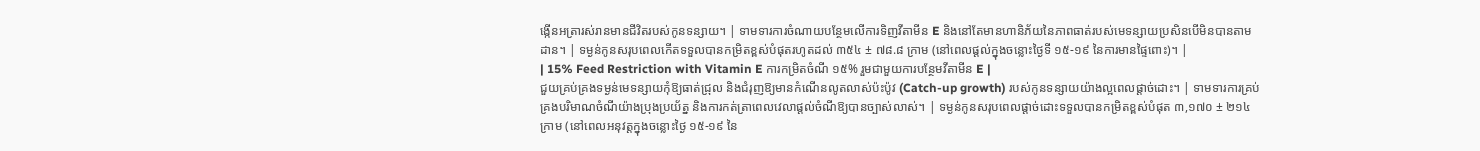ង្កើនអត្រារស់រានមានជីវិតរបស់កូនទន្សាយ។ | ទាមទារការចំណាយបន្ថែមលើការទិញវីតាមីន E និងនៅតែមានហានិភ័យនៃភាពធាត់របស់មេទន្សាយប្រសិនបើមិនបានតាមដាន។ | ទម្ងន់កូនសរុបពេលកើតទទួលបានកម្រិតខ្ពស់បំផុតរហូតដល់ ៣៥៤ ± ៧៨.៨ ក្រាម (នៅពេលផ្តល់ក្នុងចន្លោះថ្ងៃទី ១៥-១៩ នៃការមានផ្ទៃពោះ)។ |
| 15% Feed Restriction with Vitamin E ការកម្រិតចំណី ១៥% រួមជាមួយការបន្ថែមវីតាមីន E |
ជួយគ្រប់គ្រងទម្ងន់មេទន្សាយកុំឱ្យធាត់ជ្រុល និងជំរុញឱ្យមានកំណើនលូតលាស់ប៉ះប៉ូវ (Catch-up growth) របស់កូនទន្សាយយ៉ាងល្អពេលផ្តាច់ដោះ។ | ទាមទារការគ្រប់គ្រងបរិមាណចំណីយ៉ាងប្រុងប្រយ័ត្ន និងការកត់ត្រាពេលវេលាផ្តល់ចំណីឱ្យបានច្បាស់លាស់។ | ទម្ងន់កូនសរុបពេលផ្តាច់ដោះទទួលបានកម្រិតខ្ពស់បំផុត ៣,១៧០ ± ២១៤ ក្រាម (នៅពេលអនុវត្តក្នុងចន្លោះថ្ងៃ ១៥-១៩ នៃ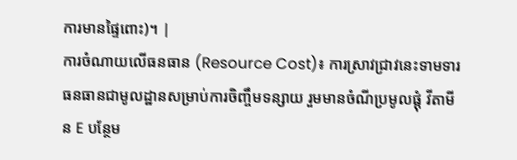ការមានផ្ទៃពោះ)។ |
ការចំណាយលើធនធាន (Resource Cost)៖ ការស្រាវជ្រាវនេះទាមទារធនធានជាមូលដ្ឋានសម្រាប់ការចិញ្ចឹមទន្សាយ រួមមានចំណីប្រមូលផ្តុំ វីតាមីន E បន្ថែម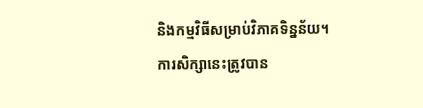និងកម្មវិធីសម្រាប់វិភាគទិន្នន័យ។
ការសិក្សានេះត្រូវបាន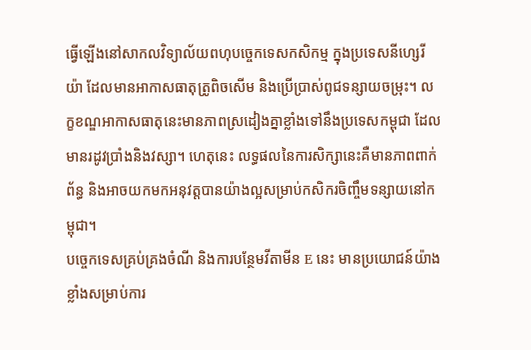ធ្វើឡើងនៅសាកលវិទ្យាល័យពហុបច្ចេកទេសកសិកម្ម ក្នុងប្រទេសនីហ្សេរីយ៉ា ដែលមានអាកាសធាតុត្រូពិចសើម និងប្រើប្រាស់ពូជទន្សាយចម្រុះ។ លក្ខខណ្ឌអាកាសធាតុនេះមានភាពស្រដៀងគ្នាខ្លាំងទៅនឹងប្រទេសកម្ពុជា ដែលមានរដូវប្រាំងនិងវស្សា។ ហេតុនេះ លទ្ធផលនៃការសិក្សានេះគឺមានភាពពាក់ព័ន្ធ និងអាចយកមកអនុវត្តបានយ៉ាងល្អសម្រាប់កសិករចិញ្ចឹមទន្សាយនៅកម្ពុជា។
បច្ចេកទេសគ្រប់គ្រងចំណី និងការបន្ថែមវីតាមីន E នេះ មានប្រយោជន៍យ៉ាងខ្លាំងសម្រាប់ការ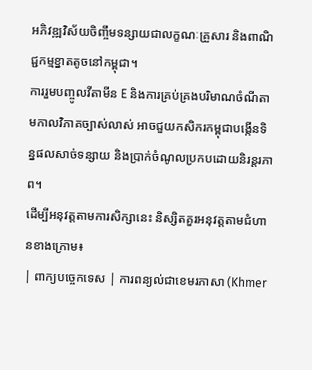អភិវឌ្ឍវិស័យចិញ្ចឹមទន្សាយជាលក្ខណៈគ្រួសារ និងពាណិជ្ជកម្មខ្នាតតូចនៅកម្ពុជា។
ការរួមបញ្ចូលវីតាមីន E និងការគ្រប់គ្រងបរិមាណចំណីតាមកាលវិភាគច្បាស់លាស់ អាចជួយកសិករកម្ពុជាបង្កើនទិន្នផលសាច់ទន្សាយ និងប្រាក់ចំណូលប្រកបដោយនិរន្តរភាព។
ដើម្បីអនុវត្តតាមការសិក្សានេះ និស្សិតគួរអនុវត្តតាមជំហានខាងក្រោម៖
| ពាក្យបច្ចេកទេស | ការពន្យល់ជាខេមរភាសា (Khmer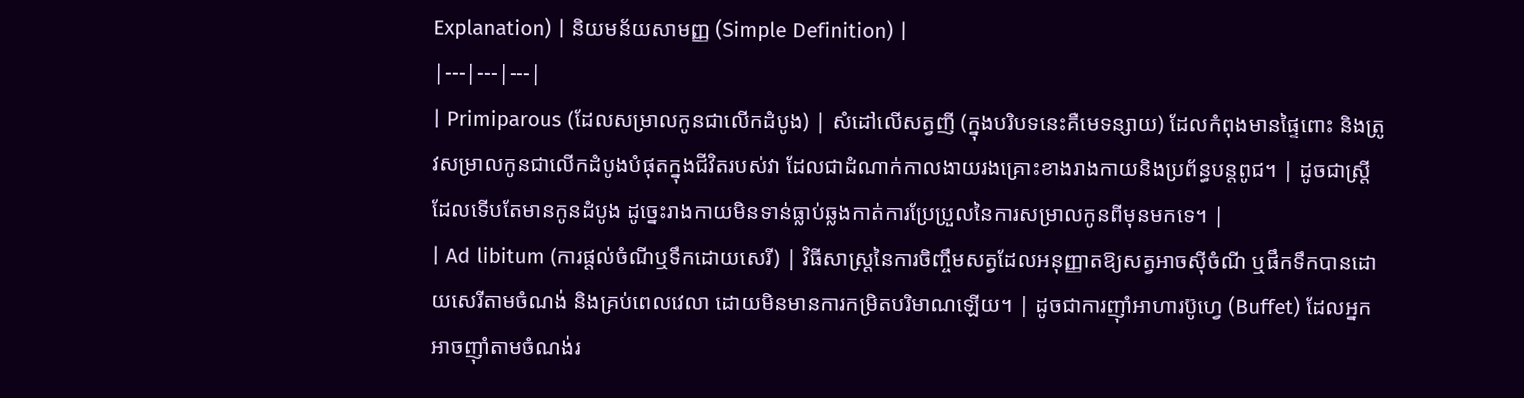Explanation) | និយមន័យសាមញ្ញ (Simple Definition) |
|---|---|---|
| Primiparous (ដែលសម្រាលកូនជាលើកដំបូង) | សំដៅលើសត្វញី (ក្នុងបរិបទនេះគឺមេទន្សាយ) ដែលកំពុងមានផ្ទៃពោះ និងត្រូវសម្រាលកូនជាលើកដំបូងបំផុតក្នុងជីវិតរបស់វា ដែលជាដំណាក់កាលងាយរងគ្រោះខាងរាងកាយនិងប្រព័ន្ធបន្តពូជ។ | ដូចជាស្ត្រីដែលទើបតែមានកូនដំបូង ដូច្នេះរាងកាយមិនទាន់ធ្លាប់ឆ្លងកាត់ការប្រែប្រួលនៃការសម្រាលកូនពីមុនមកទេ។ |
| Ad libitum (ការផ្តល់ចំណីឬទឹកដោយសេរី) | វិធីសាស្ត្រនៃការចិញ្ចឹមសត្វដែលអនុញ្ញាតឱ្យសត្វអាចស៊ីចំណី ឬផឹកទឹកបានដោយសេរីតាមចំណង់ និងគ្រប់ពេលវេលា ដោយមិនមានការកម្រិតបរិមាណឡើយ។ | ដូចជាការញ៉ាំអាហារប៊ូហ្វេ (Buffet) ដែលអ្នកអាចញ៉ាំតាមចំណង់រ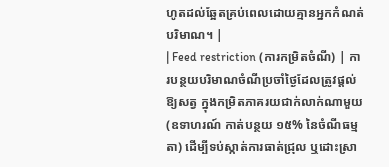ហូតដល់ឆ្អែតគ្រប់ពេលដោយគ្មានអ្នកកំណត់បរិមាណ។ |
| Feed restriction (ការកម្រិតចំណី) | ការបន្ថយបរិមាណចំណីប្រចាំថ្ងៃដែលត្រូវផ្តល់ឱ្យសត្វ ក្នុងកម្រិតភាគរយជាក់លាក់ណាមួយ (ឧទាហរណ៍ កាត់បន្ថយ ១៥% នៃចំណីធម្មតា) ដើម្បីទប់ស្កាត់ការធាត់ជ្រុល ឬដោះស្រា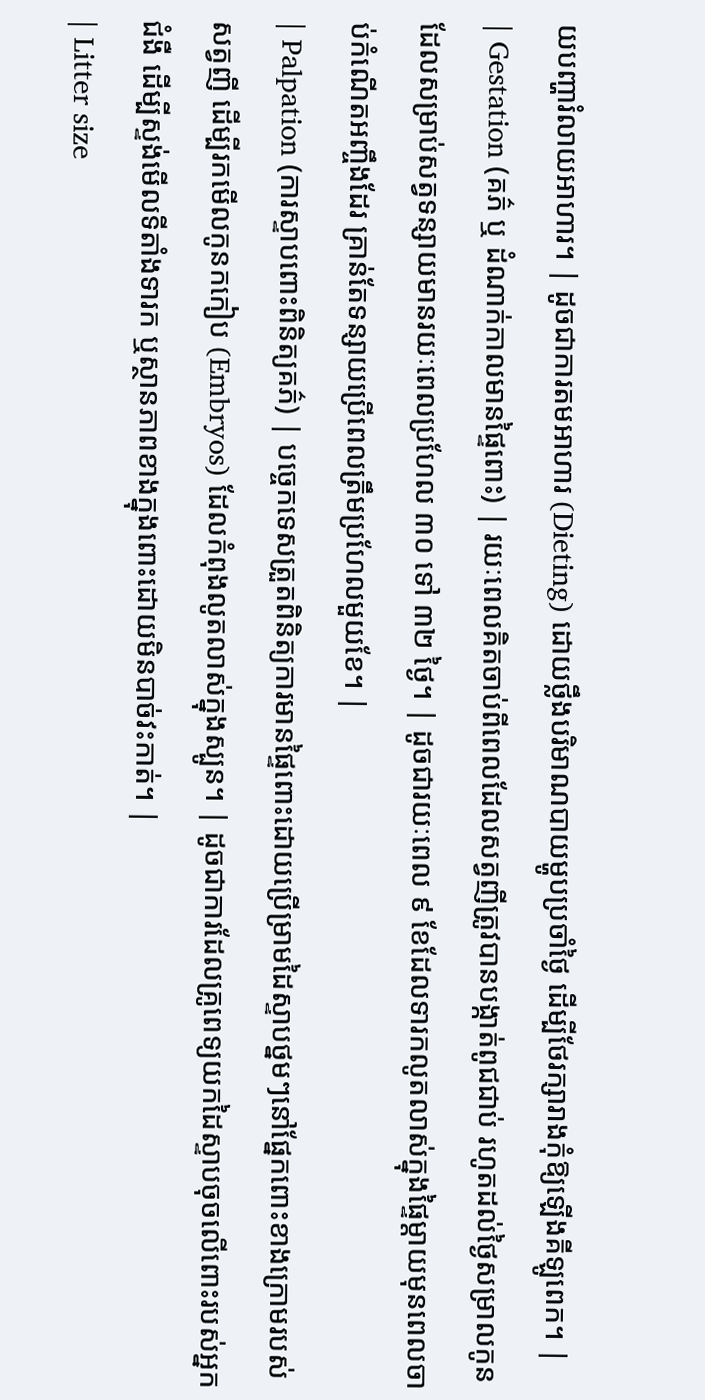យបញ្ហារំលាយអាហារ។ | ដូចជាការតមអាហារ (Dieting) ដោយថ្លឹងបរិមាណបាយម្ហូបប្រចាំថ្ងៃ ដើម្បីថែរក្សារាងកុំឱ្យឡើងគីឡូពេក។ |
| Gestation (គភ៌ ឬ ដំណាក់កាលមានផ្ទៃពោះ) | រយៈពេលគិតចាប់ពីពេលដែលសត្វញីត្រូវបានបង្កាត់ពូជជាប់ រហូតដល់ថ្ងៃសម្រាលកូន ដែលសម្រាប់សត្វទន្សាយមានរយៈពេលប្រហែល ៣០ ទៅ ៣២ ថ្ងៃ។ | ដូចជារយៈពេល ៩ ខែដែលទារកលូតលាស់ក្នុងផ្ទៃម្តាយមុនពេលចាប់កំណើតអញ្ចឹងដែរ គ្រាន់តែទន្សាយប្រើពេលត្រឹមប្រហែលមួយខែ។ |
| Palpation (ការស្ទាបពោះពិនិត្យគភ៌) | បច្ចេកទេសត្រួតពិនិត្យការមានផ្ទៃពោះដោយប្រើម្រាមដៃស្ទាបថ្នមៗនៅផ្នែកពោះខាងក្រោមរបស់សត្វញី ដើម្បីរកមើលកូនកកៀប (Embryos) ដែលកំពុងលូតលាស់ក្នុងស្បូន។ | ដូចជាការដែលគ្រូពេទ្យយកដៃស្ទាបចុចលើពោះរបស់អ្នកជំងឺ ដើម្បីស្ទង់មើលទីតាំងទារក ឬស្ថានភាពខាងក្នុងពោះដោយមិនបាច់វះកាត់។ |
| Litter size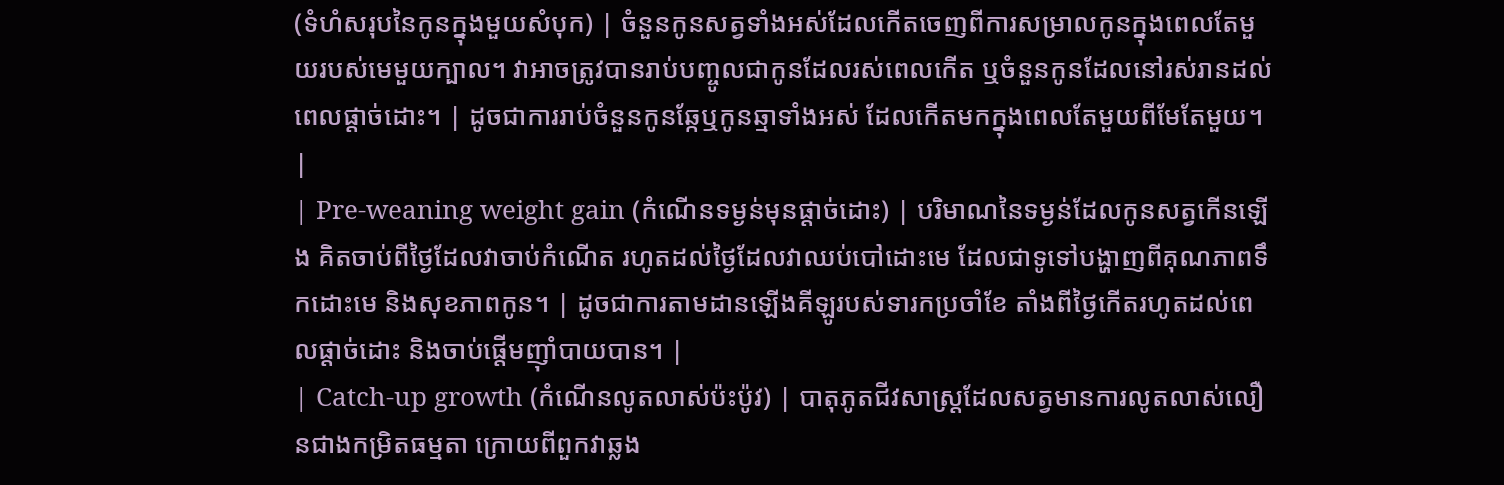(ទំហំសរុបនៃកូនក្នុងមួយសំបុក) | ចំនួនកូនសត្វទាំងអស់ដែលកើតចេញពីការសម្រាលកូនក្នុងពេលតែមួយរបស់មេមួយក្បាល។ វាអាចត្រូវបានរាប់បញ្ចូលជាកូនដែលរស់ពេលកើត ឬចំនួនកូនដែលនៅរស់រានដល់ពេលផ្តាច់ដោះ។ | ដូចជាការរាប់ចំនួនកូនឆ្កែឬកូនឆ្មាទាំងអស់ ដែលកើតមកក្នុងពេលតែមួយពីមែតែមួយ។ |
| Pre-weaning weight gain (កំណើនទម្ងន់មុនផ្តាច់ដោះ) | បរិមាណនៃទម្ងន់ដែលកូនសត្វកើនឡើង គិតចាប់ពីថ្ងៃដែលវាចាប់កំណើត រហូតដល់ថ្ងៃដែលវាឈប់បៅដោះមេ ដែលជាទូទៅបង្ហាញពីគុណភាពទឹកដោះមេ និងសុខភាពកូន។ | ដូចជាការតាមដានឡើងគីឡូរបស់ទារកប្រចាំខែ តាំងពីថ្ងៃកើតរហូតដល់ពេលផ្តាច់ដោះ និងចាប់ផ្តើមញ៉ាំបាយបាន។ |
| Catch-up growth (កំណើនលូតលាស់ប៉ះប៉ូវ) | បាតុភូតជីវសាស្រ្តដែលសត្វមានការលូតលាស់លឿនជាងកម្រិតធម្មតា ក្រោយពីពួកវាឆ្លង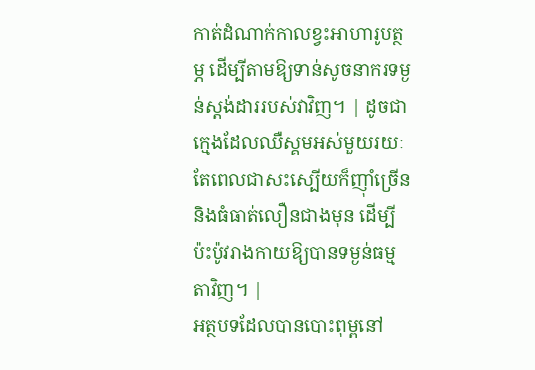កាត់ដំណាក់កាលខ្វះអាហារូបត្ថម្ភ ដើម្បីតាមឱ្យទាន់សូចនាករទម្ងន់ស្តង់ដាររបស់វាវិញ។ | ដូចជាក្មេងដែលឈឺស្គមអស់មួយរយៈ តែពេលជាសះស្បើយក៏ញ៉ាំច្រើននិងធំធាត់លឿនជាងមុន ដើម្បីប៉ះប៉ូវរាងកាយឱ្យបានទម្ងន់ធម្មតាវិញ។ |
អត្ថបទដែលបានបោះពុម្ពនៅ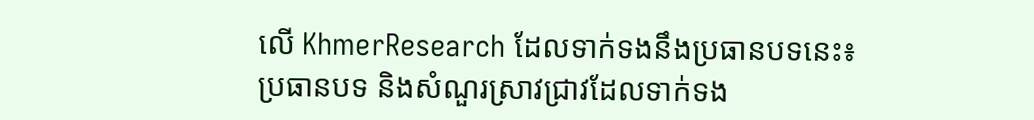លើ KhmerResearch ដែលទាក់ទងនឹងប្រធានបទនេះ៖
ប្រធានបទ និងសំណួរស្រាវជ្រាវដែលទាក់ទង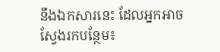នឹងឯកសារនេះ ដែលអ្នកអាចស្វែងរកបន្ថែម៖